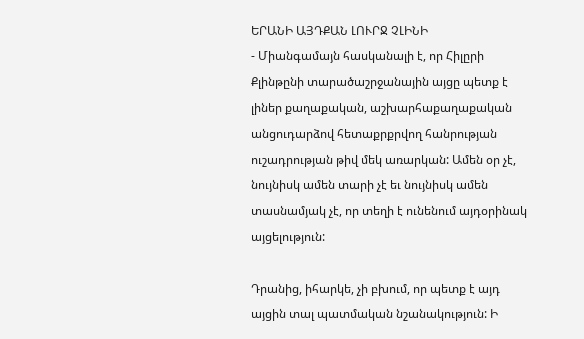ԵՐԱՆԻ ԱՅԴՔԱՆ ԼՈՒՐՋ ՉԼԻՆԻ
- Միանգամայն հասկանալի է, որ Հիլըրի Քլինթընի տարածաշրջանային այցը պետք է լիներ քաղաքական, աշխարհաքաղաքական անցուդարձով հետաքրքրվող հանրության ուշադրության թիվ մեկ առարկան: Ամեն օր չէ, նույնիսկ ամեն տարի չէ եւ նույնիսկ ամեն տասնամյակ չէ, որ տեղի է ունենում այդօրինակ այցելություն:

Դրանից, իհարկե, չի բխում, որ պետք է այդ այցին տալ պատմական նշանակություն: Ի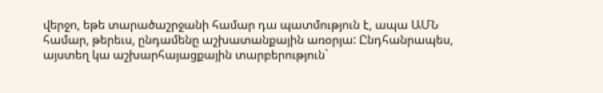վերջո, եթե տարածաշրջանի համար դա պատմություն է, ապա ԱՄՆ համար, թերեւս, ընդամենը աշխատանքային առօրյա: Ընդհանրապես, այստեղ կա աշխարհայացքային տարբերություն`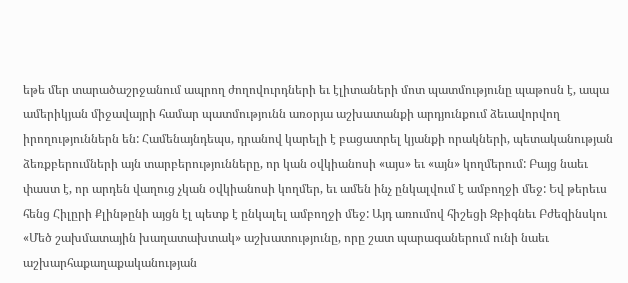եթե մեր տարածաշրջանում ապրող ժողովուրդների եւ էլիտաների մոտ պատմությունը պաթոսն է, ապա ամերիկյան միջավայրի համար պատմությունն առօրյա աշխատանքի արդյունքում ձեւավորվող իրողություններն են: Համենայնդեպս, դրանով կարելի է բացատրել կյանքի որակների, պետականության ձեռքբերումների այն տարբերությունները, որ կան օվկիանոսի «այս» եւ «այն» կողմերում: Բայց նաեւ փաստ է, որ արդեն վաղուց չկան օվկիանոսի կողմեր, եւ ամեն ինչ ընկալվում է ամբողջի մեջ: Եվ թերեւս հենց Հիլըրի Քլինթընի այցն էլ պետք է ընկալել ամբողջի մեջ: Այդ առումով հիշեցի Զբիգնեւ Բժեզինսկու «Մեծ շախմատային խաղատախտակ» աշխատությունը, որը շատ պարագաներում ունի նաեւ աշխարհաքաղաքականության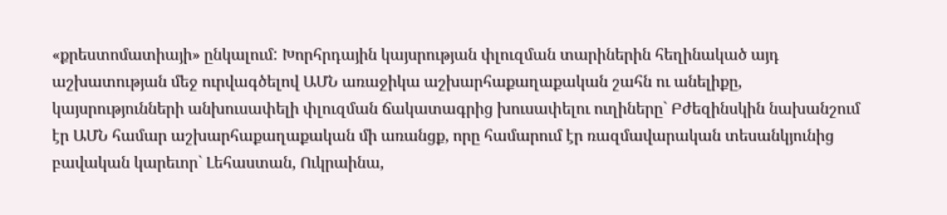«քրեստոմատիայի» ընկալում: Խորհրդային կայսրության փլուզման տարիներին հեղինակած այդ աշխատության մեջ ուրվագծելով ԱՄՆ առաջիկա աշխարհաքաղաքական շահն ու անելիքը, կայսրությունների անխուսափելի փլուզման ճակատագրից խուսափելու ուղիները` Բժեզինսկին նախանշում էր ԱՄՆ համար աշխարհաքաղաքական մի առանցք, որը համարում էր ռազմավարական տեսանկյունից բավական կարեւոր` Լեհաստան, Ուկրաինա,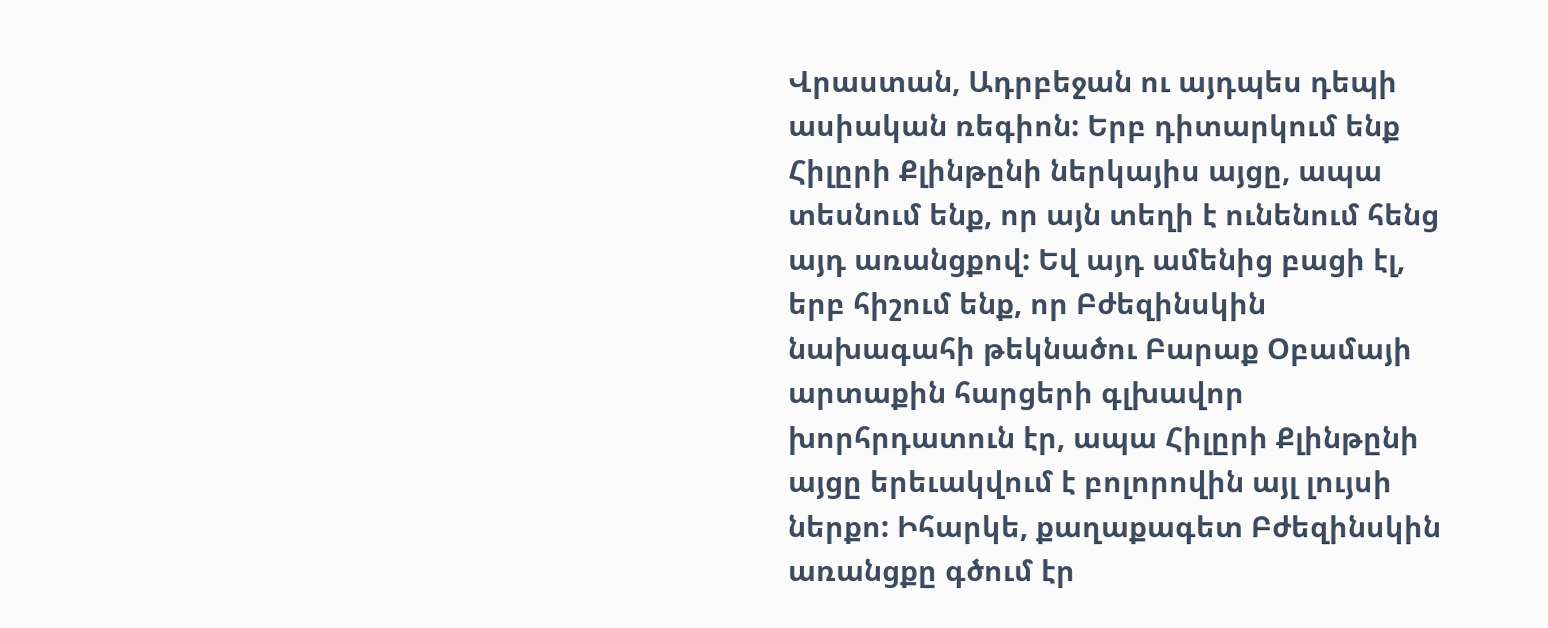Վրաստան, Ադրբեջան ու այդպես դեպի ասիական ռեգիոն: Երբ դիտարկում ենք Հիլըրի Քլինթընի ներկայիս այցը, ապա տեսնում ենք, որ այն տեղի է ունենում հենց այդ առանցքով: Եվ այդ ամենից բացի էլ, երբ հիշում ենք, որ Բժեզինսկին նախագահի թեկնածու Բարաք Օբամայի արտաքին հարցերի գլխավոր խորհրդատուն էր, ապա Հիլըրի Քլինթընի այցը երեւակվում է բոլորովին այլ լույսի ներքո: Իհարկե, քաղաքագետ Բժեզինսկին առանցքը գծում էր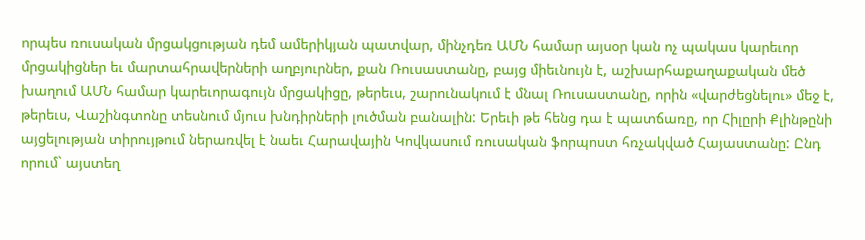որպես ռուսական մրցակցության դեմ ամերիկյան պատվար, մինչդեռ ԱՄՆ համար այսօր կան ոչ պակաս կարեւոր մրցակիցներ եւ մարտահրավերների աղբյուրներ, քան Ռուսաստանը, բայց միեւնույն է, աշխարհաքաղաքական մեծ խաղում ԱՄՆ համար կարեւորագույն մրցակիցը, թերեւս, շարունակում է մնալ Ռուսաստանը, որին «վարժեցնելու» մեջ է, թերեւս, Վաշինգտոնը տեսնում մյուս խնդիրների լուծման բանալին: Երեւի թե հենց դա է պատճառը, որ Հիլըրի Քլինթընի այցելության տիրույթում ներառվել է նաեւ Հարավային Կովկասում ռուսական ֆորպոստ հռչակված Հայաստանը: Ընդ որում` այստեղ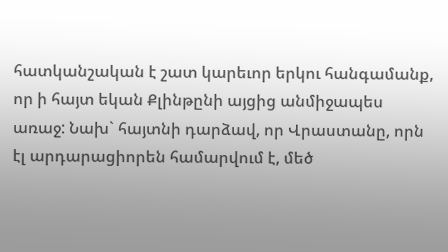հատկանշական է շատ կարեւոր երկու հանգամանք, որ ի հայտ եկան Քլինթընի այցից անմիջապես առաջ: Նախ` հայտնի դարձավ, որ Վրաստանը, որն էլ արդարացիորեն համարվում է, մեծ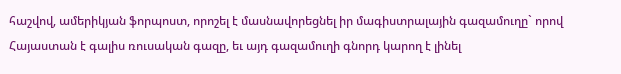հաշվով, ամերիկյան ֆորպոստ, որոշել է մասնավորեցնել իր մագիստրալային գազամուղը` որով Հայաստան է գալիս ռուսական գազը, եւ այդ գազամուղի գնորդ կարող է լինել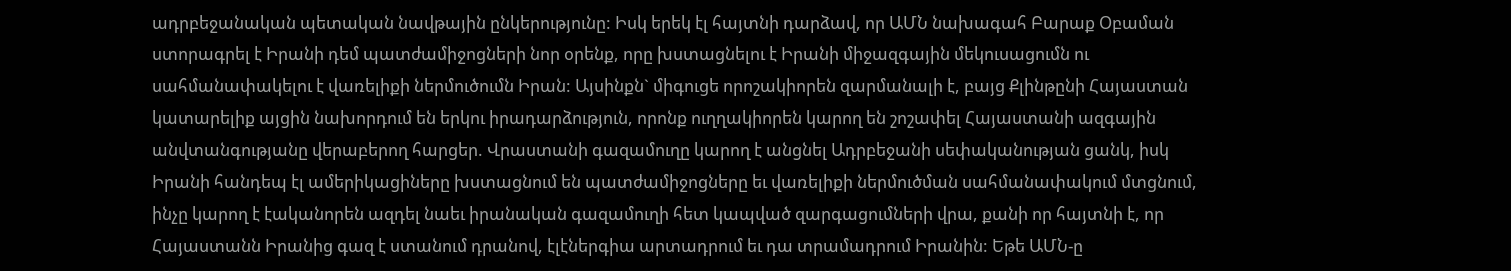ադրբեջանական պետական նավթային ընկերությունը: Իսկ երեկ էլ հայտնի դարձավ, որ ԱՄՆ նախագահ Բարաք Օբաման ստորագրել է Իրանի դեմ պատժամիջոցների նոր օրենք, որը խստացնելու է Իրանի միջազգային մեկուսացումն ու սահմանափակելու է վառելիքի ներմուծումն Իրան: Այսինքն` միգուցե որոշակիորեն զարմանալի է, բայց Քլինթընի Հայաստան կատարելիք այցին նախորդում են երկու իրադարձություն, որոնք ուղղակիորեն կարող են շոշափել Հայաստանի ազգային անվտանգությանը վերաբերող հարցեր. Վրաստանի գազամուղը կարող է անցնել Ադրբեջանի սեփականության ցանկ, իսկ Իրանի հանդեպ էլ ամերիկացիները խստացնում են պատժամիջոցները եւ վառելիքի ներմուծման սահմանափակում մտցնում, ինչը կարող է էականորեն ազդել նաեւ իրանական գազամուղի հետ կապված զարգացումների վրա, քանի որ հայտնի է, որ Հայաստանն Իրանից գազ է ստանում դրանով, էլէներգիա արտադրում եւ դա տրամադրում Իրանին: Եթե ԱՄՆ-ը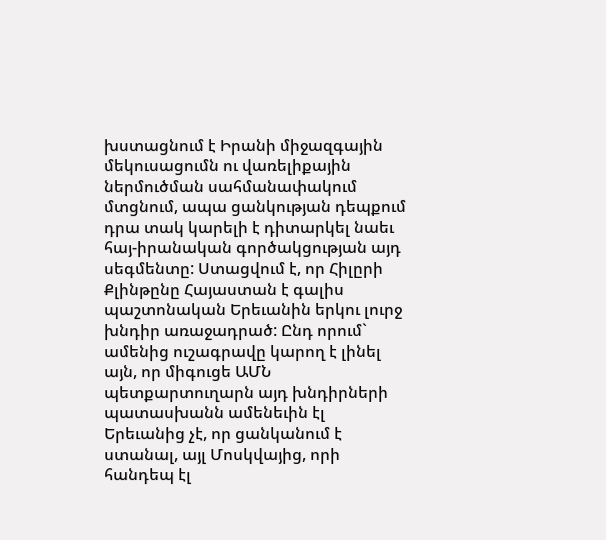խստացնում է Իրանի միջազգային մեկուսացումն ու վառելիքային ներմուծման սահմանափակում մտցնում, ապա ցանկության դեպքում դրա տակ կարելի է դիտարկել նաեւ հայ-իրանական գործակցության այդ սեգմենտը: Ստացվում է, որ Հիլըրի Քլինթընը Հայաստան է գալիս պաշտոնական Երեւանին երկու լուրջ խնդիր առաջադրած: Ընդ որում` ամենից ուշագրավը կարող է լինել այն, որ միգուցե ԱՄՆ պետքարտուղարն այդ խնդիրների պատասխանն ամենեւին էլ Երեւանից չէ, որ ցանկանում է ստանալ, այլ Մոսկվայից, որի հանդեպ էլ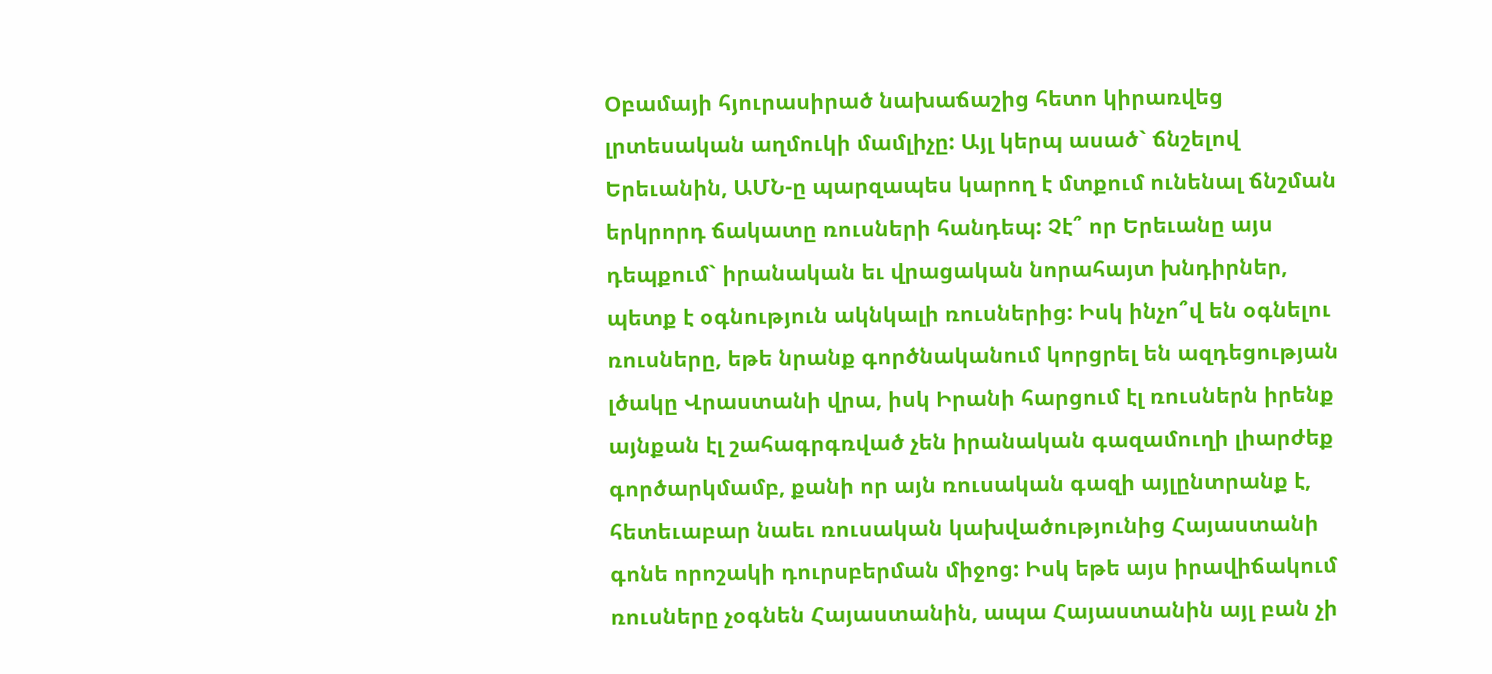Օբամայի հյուրասիրած նախաճաշից հետո կիրառվեց լրտեսական աղմուկի մամլիչը: Այլ կերպ ասած` ճնշելով Երեւանին, ԱՄՆ-ը պարզապես կարող է մտքում ունենալ ճնշման երկրորդ ճակատը ռուսների հանդեպ: Չէ՞ որ Երեւանը այս դեպքում` իրանական եւ վրացական նորահայտ խնդիրներ, պետք է օգնություն ակնկալի ռուսներից: Իսկ ինչո՞վ են օգնելու ռուսները, եթե նրանք գործնականում կորցրել են ազդեցության լծակը Վրաստանի վրա, իսկ Իրանի հարցում էլ ռուսներն իրենք այնքան էլ շահագրգռված չեն իրանական գազամուղի լիարժեք գործարկմամբ, քանի որ այն ռուսական գազի այլընտրանք է, հետեւաբար նաեւ ռուսական կախվածությունից Հայաստանի գոնե որոշակի դուրսբերման միջոց: Իսկ եթե այս իրավիճակում ռուսները չօգնեն Հայաստանին, ապա Հայաստանին այլ բան չի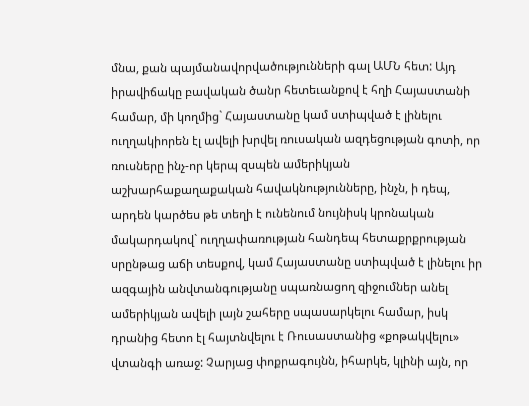մնա, քան պայմանավորվածությունների գալ ԱՄՆ հետ: Այդ իրավիճակը բավական ծանր հետեւանքով է հղի Հայաստանի համար, մի կողմից` Հայաստանը կամ ստիպված է լինելու ուղղակիորեն էլ ավելի խրվել ռուսական ազդեցության գոտի, որ ռուսները ինչ-որ կերպ զսպեն ամերիկյան աշխարհաքաղաքական հավակնությունները, ինչն, ի դեպ, արդեն կարծես թե տեղի է ունենում նույնիսկ կրոնական մակարդակով` ուղղափառության հանդեպ հետաքրքրության սրընթաց աճի տեսքով, կամ Հայաստանը ստիպված է լինելու իր ազգային անվտանգությանը սպառնացող զիջումներ անել ամերիկյան ավելի լայն շահերը սպասարկելու համար, իսկ դրանից հետո էլ հայտնվելու է Ռուսաստանից «քոթակվելու» վտանգի առաջ: Չարյաց փոքրագույնն, իհարկե, կլինի այն, որ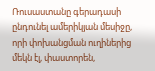Ռուսաստանը գերադասի ընդունել ամերիկյան մեսիջը, որի փոխանցման ուղիներից մեկն էլ, փաստորեն,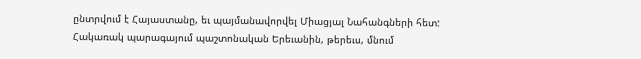ընտրվում է Հայաստանը, եւ պայմանավորվել Միացյալ Նահանգների հետ: Հակառակ պարագայում պաշտոնական Երեւանին, թերեւս, մնում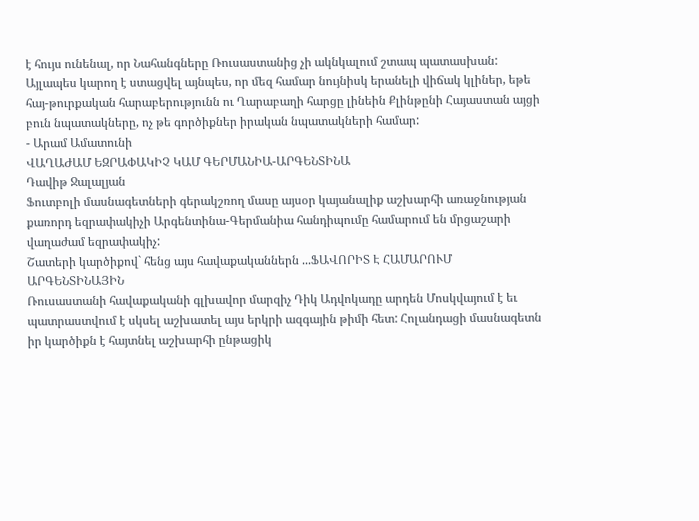է հույս ունենալ, որ Նահանգները Ռուսաստանից չի ակնկալում շտապ պատասխան: Այլապես կարող է ստացվել այնպես, որ մեզ համար նույնիսկ երանելի վիճակ կլիներ, եթե հայ-թուրքական հարաբերությունն ու Ղարաբաղի հարցը լինեին Քլինթընի Հայաստան այցի բուն նպատակները, ոչ թե գործիքներ իրական նպատակների համար:
- Արամ Ամատունի
ՎԱՂԱԺԱՄ ԵԶՐԱՓԱԿԻՉ ԿԱՄ ԳԵՐՄԱՆԻԱ-ԱՐԳԵՆՏԻՆԱ
Դավիթ Ջալալյան
Ֆուտբոլի մասնագետների գերակշռող մասը այսօր կայանալիք աշխարհի առաջնության քառորդ եզրափակիչի Արգենտինա-Գերմանիա հանդիպումը համարում են մրցաշարի վաղաժամ եզրափակիչ:
Շատերի կարծիքով` հենց այս հավաքականներն ...ՖԱՎՈՐԻՏ Է ՀԱՄԱՐՈՒՄ ԱՐԳԵՆՏԻՆԱՅԻՆ
Ռուսաստանի հավաքականի գլխավոր մարզիչ Դիկ Ադվոկադը արդեն Մոսկվայում է եւ պատրաստվում է սկսել աշխատել այս երկրի ազգային թիմի հետ: Հոլանդացի մասնագետն իր կարծիքն է հայտնել աշխարհի ընթացիկ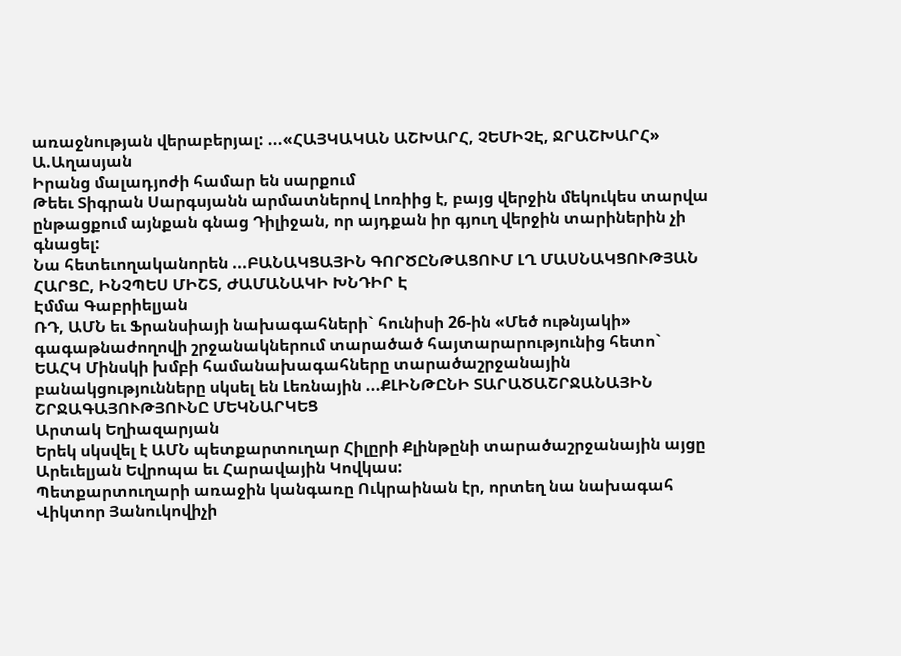առաջնության վերաբերյալ: ...«ՀԱՅԿԱԿԱՆ ԱՇԽԱՐՀ, ՉԵՄԻՉԷ, ՋՐԱՇԽԱՐՀ»
Ա.Աղասյան
Իրանց մալադյոժի համար են սարքում
Թեեւ Տիգրան Սարգսյանն արմատներով Լոռիից է, բայց վերջին մեկուկես տարվա ընթացքում այնքան գնաց Դիլիջան, որ այդքան իր գյուղ վերջին տարիներին չի գնացել:
Նա հետեւողականորեն ...ԲԱՆԱԿՑԱՅԻՆ ԳՈՐԾԸՆԹԱՑՈՒՄ ԼՂ ՄԱՍՆԱԿՑՈՒԹՅԱՆ ՀԱՐՑԸ, ԻՆՉՊԵՍ ՄԻՇՏ, ԺԱՄԱՆԱԿԻ ԽՆԴԻՐ Է
Էմմա Գաբրիելյան
ՌԴ, ԱՄՆ եւ Ֆրանսիայի նախագահների` հունիսի 26-ին «Մեծ ութնյակի» գագաթնաժողովի շրջանակներում տարածած հայտարարությունից հետո` ԵԱՀԿ Մինսկի խմբի համանախագահները տարածաշրջանային բանակցությունները սկսել են Լեռնային ...ՔԼԻՆԹԸՆԻ ՏԱՐԱԾԱՇՐՋԱՆԱՅԻՆ ՇՐՋԱԳԱՅՈՒԹՅՈՒՆԸ ՄԵԿՆԱՐԿԵՑ
Արտակ Եղիազարյան
Երեկ սկսվել է ԱՄՆ պետքարտուղար Հիլըրի Քլինթընի տարածաշրջանային այցը Արեւելյան Եվրոպա եւ Հարավային Կովկաս:
Պետքարտուղարի առաջին կանգառը Ուկրաինան էր, որտեղ նա նախագահ Վիկտոր Յանուկովիչի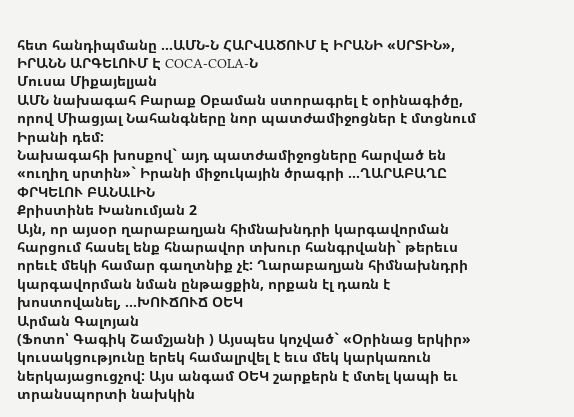հետ հանդիպմանը ...ԱՄՆ-Ն ՀԱՐՎԱԾՈՒՄ Է ԻՐԱՆԻ «ՍՐՏԻՆ», ԻՐԱՆՆ ԱՐԳԵԼՈՒՄ Է COCA-COLA-Ն
Մուսա Միքայելյան
ԱՄՆ նախագահ Բարաք Օբաման ստորագրել է օրինագիծը, որով Միացյալ Նահանգները նոր պատժամիջոցներ է մտցնում Իրանի դեմ:
Նախագահի խոսքով` այդ պատժամիջոցները հարված են «ուղիղ սրտին»` Իրանի միջուկային ծրագրի ...ՂԱՐԱԲԱՂԸ ՓՐԿԵԼՈՒ ԲԱՆԱԼԻՆ
Քրիստինե Խանումյան 2
Այն, որ այսօր ղարաբաղյան հիմնախնդրի կարգավորման հարցում հասել ենք հնարավոր տխուր հանգրվանի` թերեւս որեւէ մեկի համար գաղտնիք չէ: Ղարաբաղյան հիմնախնդրի կարգավորման նման ընթացքին, որքան էլ դառն է խոստովանել, ...ԽՈՒՃՈՒՃ ՕԵԿ
Արման Գալոյան
(Ֆոտո՝ Գագիկ Շամշյանի ) Այսպես կոչված` «Օրինաց երկիր» կուսակցությունը երեկ համալրվել է եւս մեկ կարկառուն ներկայացուցչով: Այս անգամ ՕԵԿ շարքերն է մտել կապի եւ տրանսպորտի նախկին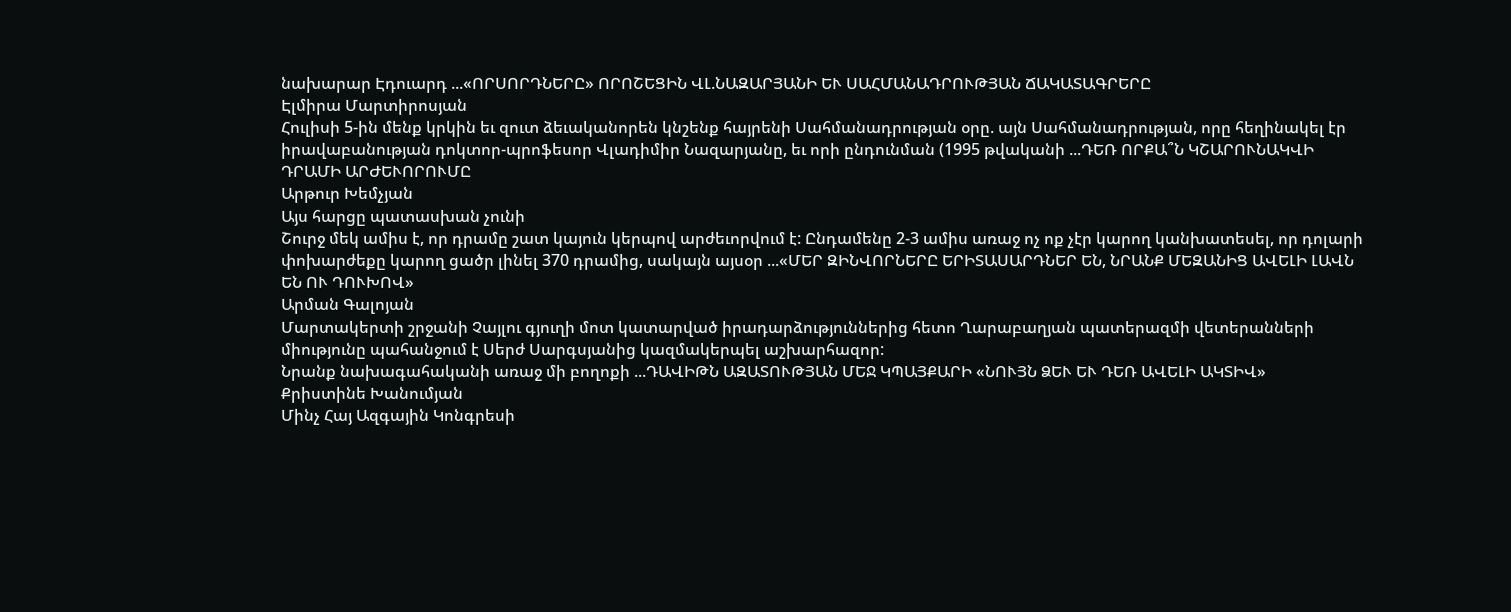նախարար Էդուարդ ...«ՈՐՍՈՐԴՆԵՐԸ» ՈՐՈՇԵՑԻՆ ՎԼ.ՆԱԶԱՐՅԱՆԻ ԵՒ ՍԱՀՄԱՆԱԴՐՈՒԹՅԱՆ ՃԱԿԱՏԱԳՐԵՐԸ
Էլմիրա Մարտիրոսյան
Հուլիսի 5-ին մենք կրկին եւ զուտ ձեւականորեն կնշենք հայրենի Սահմանադրության օրը. այն Սահմանադրության, որը հեղինակել էր իրավաբանության դոկտոր-պրոֆեսոր Վլադիմիր Նազարյանը, եւ որի ընդունման (1995 թվականի ...ԴԵՌ ՈՐՔԱ՞Ն ԿՇԱՐՈՒՆԱԿՎԻ ԴՐԱՄԻ ԱՐԺԵՒՈՐՈՒՄԸ
Արթուր Խեմչյան
Այս հարցը պատասխան չունի
Շուրջ մեկ ամիս է, որ դրամը շատ կայուն կերպով արժեւորվում է: Ընդամենը 2-3 ամիս առաջ ոչ ոք չէր կարող կանխատեսել, որ դոլարի փոխարժեքը կարող ցածր լինել 370 դրամից, սակայն այսօր ...«ՄԵՐ ԶԻՆՎՈՐՆԵՐԸ ԵՐԻՏԱՍԱՐԴՆԵՐ ԵՆ, ՆՐԱՆՔ ՄԵԶԱՆԻՑ ԱՎԵԼԻ ԼԱՎՆ ԵՆ ՈՒ ԴՈՒԽՈՎ»
Արման Գալոյան
Մարտակերտի շրջանի Չայլու գյուղի մոտ կատարված իրադարձություններից հետո Ղարաբաղյան պատերազմի վետերանների միությունը պահանջում է Սերժ Սարգսյանից կազմակերպել աշխարհազոր:
Նրանք նախագահականի առաջ մի բողոքի ...ԴԱՎԻԹՆ ԱԶԱՏՈՒԹՅԱՆ ՄԵՋ ԿՊԱՅՔԱՐԻ «ՆՈՒՅՆ ՁԵՒ ԵՒ ԴԵՌ ԱՎԵԼԻ ԱԿՏԻՎ»
Քրիստինե Խանումյան
Մինչ Հայ Ազգային Կոնգրեսի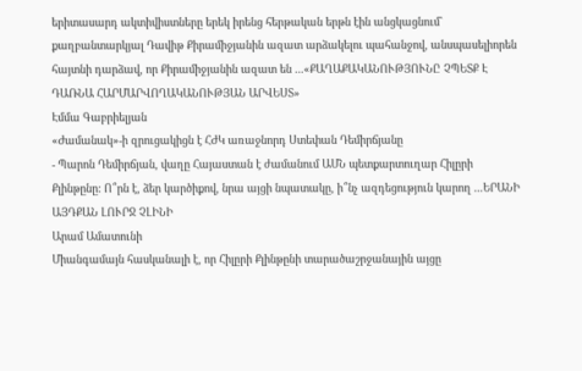երիտասարդ ակտիվիստները երեկ իրենց հերթական երթն էին անցկացնում` քաղբանտարկյալ Դավիթ Քիրամիջյանին ազատ արձակելու պահանջով, անսպասելիորեն հայտնի դարձավ, որ Քիրամիջյանին ազատ են ...«ՔԱՂԱՔԱԿԱՆՈՒԹՅՈՒՆԸ ՉՊԵՏՔ Է ԴԱՌՆԱ ՀԱՐՄԱՐՎՈՂԱԿԱՆՈՒԹՅԱՆ ԱՐՎԵՍՏ»
Էմմա Գաբրիելյան
«Ժամանակ»-ի զրուցակիցն է ՀԺԿ առաջնորդ Ստեփան Դեմիրճյանը
- Պարոն Դեմիրճյան, վաղը Հայաստան է ժամանում ԱՄՆ պետքարտուղար Հիլըրի Քլինթընը: Ո՞րն է, ձեր կարծիքով, նրա այցի նպատակը, ի՞նչ ազդեցություն կարող ...ԵՐԱՆԻ ԱՅԴՔԱՆ ԼՈՒՐՋ ՉԼԻՆԻ
Արամ Ամատունի
Միանգամայն հասկանալի է, որ Հիլըրի Քլինթընի տարածաշրջանային այցը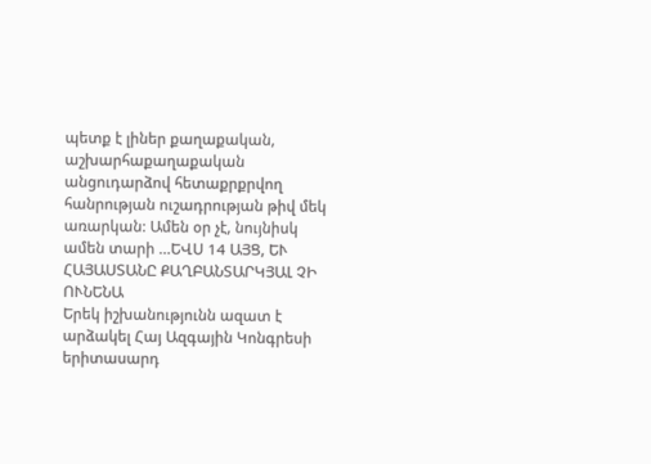պետք է լիներ քաղաքական, աշխարհաքաղաքական անցուդարձով հետաքրքրվող հանրության ուշադրության թիվ մեկ առարկան: Ամեն օր չէ, նույնիսկ ամեն տարի ...ԵՎՍ 14 ԱՅՑ, ԵՒ ՀԱՅԱՍՏԱՆԸ ՔԱՂԲԱՆՏԱՐԿՅԱԼ ՉԻ ՈՒՆԵՆԱ
Երեկ իշխանությունն ազատ է արձակել Հայ Ազգային Կոնգրեսի երիտասարդ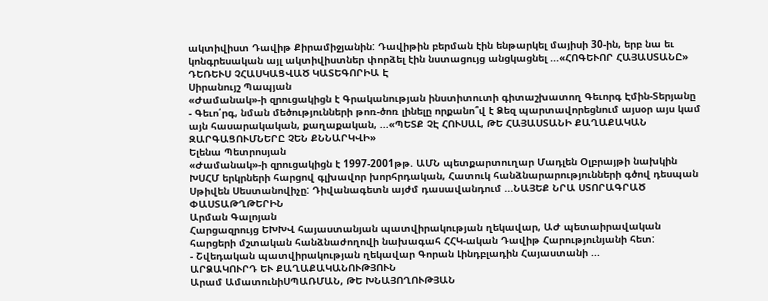ակտիվիստ Դավիթ Քիրամիջյանին: Դավիթին բերման էին ենթարկել մայիսի 30-ին, երբ նա եւ կոնգրեսական այլ ակտիվիստներ փորձել էին նստացույց անցկացնել ...«ՀՈԳԵՒՈՐ ՀԱՅԱՍՏԱՆԸ» ԴԵՌԵՒՍ ՉՀԱՍԿԱՑՎԱԾ ԿԱՏԵԳՈՐԻԱ Է
Սիրանույշ Պապյան
«Ժամանակ»-ի զրուցակիցն է Գրականության ինստիտուտի գիտաշխատող Գեւորգ Էմին-Տերյանը
- Գեւո՛րգ, նման մեծությունների թոռ-ծոռ լինելը որքանո՞վ է Ձեզ պարտավորեցնում այսօր այս կամ այն հասարակական, քաղաքական, ...«ՊԵՏՔ ՉԷ ՀՈՒՍԱԼ, ԹԵ ՀԱՅԱՍՏԱՆԻ ՔԱՂԱՔԱԿԱՆ ԶԱՐԳԱՑՈՒՄՆԵՐԸ ՉԵՆ ՔՆՆԱՐԿՎԻ»
Ելենա Պետրոսյան
«Ժամանակ»-ի զրուցակիցն է 1997-2001թթ. ԱՄՆ պետքարտուղար Մադլեն Օլբրայթի նախկին ԽՍՀՄ երկրների հարցով գլխավոր խորհրդական, Հատուկ հանձնարարությունների գծով դեսպան Սթիվեն Սեստանովիչը: Դիվանագետն այժմ դասավանդում ...ՆԱՅԵՔ ՆՐԱ ՍՏՈՐԱԳՐԱԾ ՓԱՍՏԱԹՂԹԵՐԻՆ
Արման Գալոյան
Հարցազրույց ԵԽԽՎ հայաստանյան պատվիրակության ղեկավար, ԱԺ պետաիրավական հարցերի մշտական հանձնաժողովի նախագահ ՀՀԿ-ական Դավիթ Հարությունյանի հետ:
- Շվեդական պատվիրակության ղեկավար Գորան Լինդբլադին Հայաստանի ...
ԱՐՁԱԿՈՒՐԴ ԵՒ ՔԱՂԱՔԱԿԱՆՈՒԹՅՈՒՆ
Արամ ԱմատունիՍՊԱՌՄԱՆ, ԹԵ ԽՆԱՅՈՂՈՒԹՅԱՆ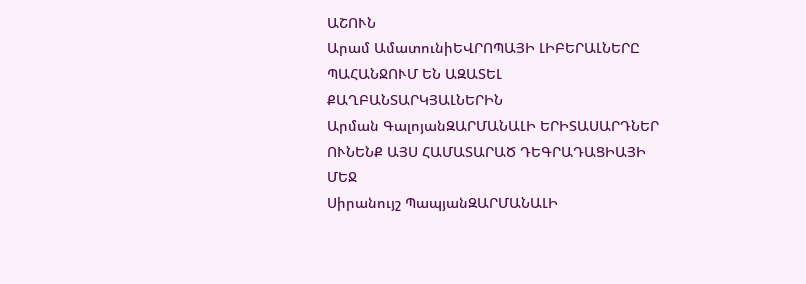ԱՇՈՒՆ
Արամ ԱմատունիԵՎՐՈՊԱՅԻ ԼԻԲԵՐԱԼՆԵՐԸ ՊԱՀԱՆՋՈՒՄ ԵՆ ԱԶԱՏԵԼ ՔԱՂԲԱՆՏԱՐԿՅԱԼՆԵՐԻՆ
Արման ԳալոյանԶԱՐՄԱՆԱԼԻ ԵՐԻՏԱՍԱՐԴՆԵՐ ՈՒՆԵՆՔ ԱՅՍ ՀԱՄԱՏԱՐԱԾ ԴԵԳՐԱԴԱՑԻԱՅԻ ՄԵՋ
Սիրանույշ ՊապյանԶԱՐՄԱՆԱԼԻ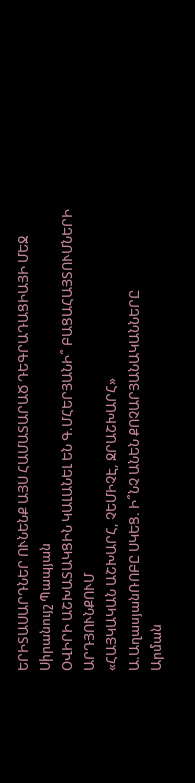ԵՐԻՏԱՍԱՐԴՆԵՐ ՈՒՆԵՆՔ ԱՅՍ ՀԱՄԱՏԱՐԱԾ ԴԵԳՐԱԴԱՑԻԱՅԻ ՄԵՋ
Սիրանույշ Պապյան
ՕՎԻՐԻ ԱՇԽԱՏԱԿՑԻՆ ԿԱԼԱՆԵԼ ԵՆ Գ.ՄՀԵՐՅԱՆԻ՞ ԲԱՑԱՀԱՅՏՈՒՄՆԵՐԻ ԱՐԴՅՈՒՆՔՈՒՄ
«ՀԱՅԿԱԿԱՆ ԱՇԽԱՐՀ, ՉԵՄԻՉԷ, ՋՐԱՇԽԱՐՀ»
Ա.ԱղասյանՌՈԲԸ ՍԿԵՑ. Ի՞ՆՉ ԱՆԵՆ ՔՈՉԱՐՅԱՆԱԿԱՆՆԵՐԸ
Արման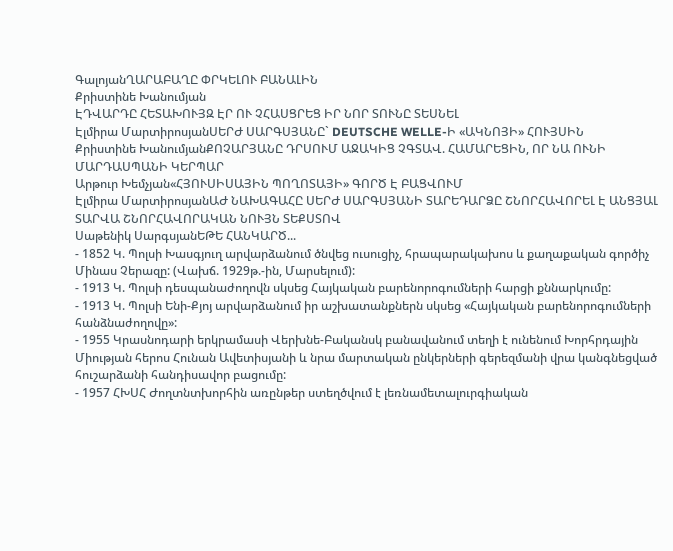ԳալոյանՂԱՐԱԲԱՂԸ ՓՐԿԵԼՈՒ ԲԱՆԱԼԻՆ
Քրիստինե Խանումյան
ԷԴՎԱՐԴԸ ՀԵՏԱԽՈՒՅԶ ԷՐ ՈՒ ՉՀԱՍՑՐԵՑ ԻՐ ՆՈՐ ՏՈՒՆԸ ՏԵՍՆԵԼ
Էլմիրա ՄարտիրոսյանՍԵՐԺ ՍԱՐԳՍՅԱՆԸ` DEUTSCHE WELLE-Ի «ԱԿՆՈՅԻ» ՀՈՒՅՍԻՆ
Քրիստինե ԽանումյանՔՈՉԱՐՅԱՆԸ ԴՐՍՈՒՄ ԱՋԱԿԻՑ ՉԳՏԱՎ. ՀԱՄԱՐԵՑԻՆ, ՈՐ ՆԱ ՈՒՆԻ ՄԱՐԴԱՍՊԱՆԻ ԿԵՐՊԱՐ
Արթուր Խեմչյան«ՀՅՈՒՍԻՍԱՅԻՆ ՊՈՂՈՏԱՅԻ» ԳՈՐԾ Է ԲԱՑՎՈՒՄ
Էլմիրա ՄարտիրոսյանԱԺ ՆԱԽԱԳԱՀԸ ՍԵՐԺ ՍԱՐԳՍՅԱՆԻ ՏԱՐԵԴԱՐՁԸ ՇՆՈՐՀԱՎՈՐԵԼ Է ԱՆՑՅԱԼ ՏԱՐՎԱ ՇՆՈՐՀԱՎՈՐԱԿԱՆ ՆՈՒՅՆ ՏԵՔՍՏՈՎ
Սաթենիկ ՍարգսյանԵԹԵ ՀԱՆԿԱՐԾ...
- 1852 Կ. Պոլսի Խասգյուղ արվարձանում ծնվեց ուսուցիչ, հրապարակախոս և քաղաքական գործիչ Մինաս Չերազը: (Վախճ. 1929թ.-ին, Մարսելում):
- 1913 Կ. Պոլսի դեսպանաժողովն սկսեց Հայկական բարենորոգումների հարցի քննարկումը:
- 1913 Կ. Պոլսի Ենի-Քյոյ արվարձանում իր աշխատանքներն սկսեց «Հայկական բարենորոգումների հանձնաժողովը»:
- 1955 Կրասնոդարի երկրամասի Վերխնե-Բականսկ բանավանում տեղի է ունենում Խորհրդային Միության հերոս Հունան Ավետիսյանի և նրա մարտական ընկերների գերեզմանի վրա կանգնեցված հուշարձանի հանդիսավոր բացումը:
- 1957 ՀԽՍՀ Ժողտնտխորհին առընթեր ստեղծվում է լեռնամետալուրգիական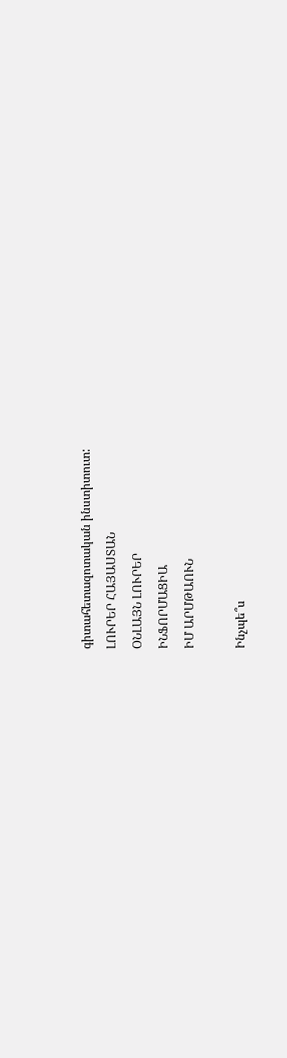գիտահետազոտական ինստիտուտ:
ԼՈՒՐԵՐ ՀԱՅԱՍՏԱՆ
ՕՆԼԱՅՆ ԼՈՒՐԵՐ
ԻՆՖՈՐՄԱՑԻԱ
ԻՄ ԱՐՄԹԱՈՒՆ

Ինչպե՞ս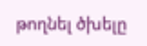թողնել ծխելը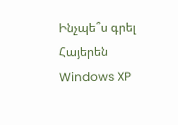Ինչպե՞ս գրել Հայերեն Windows XP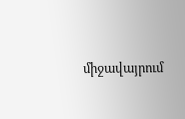միջավայրում